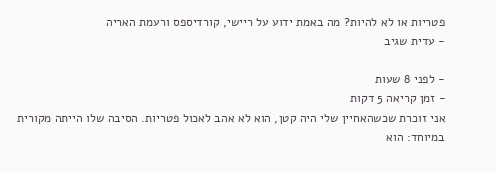פטריות או לא להיות? מה באמת ידוע על ריישי, קורדיספס ורעמת האריה
- עדית שגיב

- לפני 8 שעות
- זמן קריאה 5 דקות
אני זוכרת שכשהאחיין שלי היה קטן, הוא לא אהב לאכול פטריות. הסיבה שלו הייתה מקורית במיוחד: הוא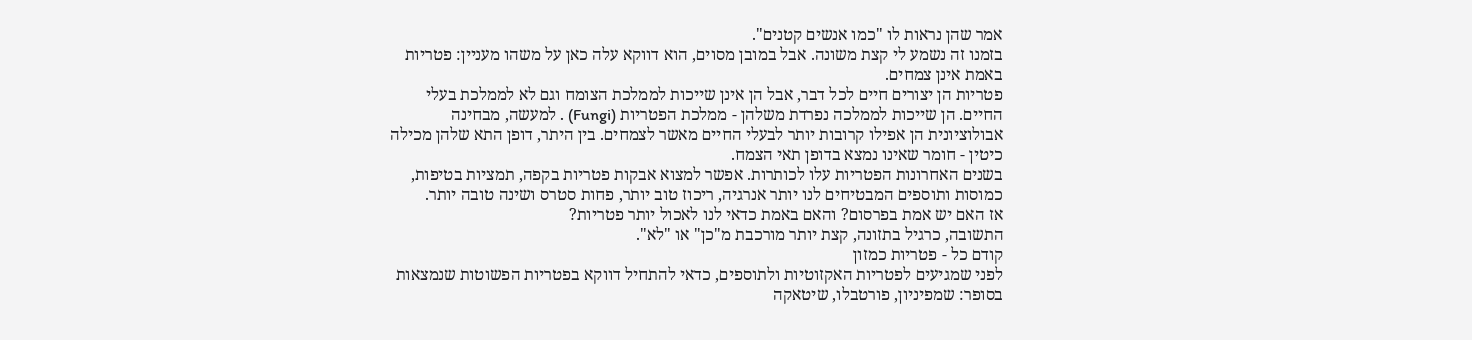אמר שהן נראות לו "כמו אנשים קטנים".
בזמנו זה נשמע לי קצת משונה. אבל במובן מסוים, הוא דווקא עלה כאן על משהו מעניין: פטריות באמת אינן צמחים.
פטריות הן יצורים חיים לכל דבר, אבל הן אינן שייכות לממלכת הצומח וגם לא לממלכת בעלי החיים. הן שייכות לממלכה נפרדת משלהן - ממלכת הפטריות (Fungi) . למעשה, מבחינה אבולוציונית הן אפילו קרובות יותר לבעלי החיים מאשר לצמחים. בין היתר, דופן התא שלהן מכילה כיטין - חומר שאינו נמצא בדופן תאי הצמח.
בשנים האחרונות הפטריות עלו לכותרות. אפשר למצוא אבקות פטריות בקפה, תמציות בטיפות, כמוסות ותוספים המבטיחים לנו יותר אנרגיה, ריכוז טוב יותר, פחות סטרס ושינה טובה יותר.
אז האם יש אמת בפרסום? והאם באמת כדאי לנו לאכול יותר פטריות?
התשובה, כרגיל בתזונה, קצת יותר מורכבת מ"כן" או "לא".
קודם כל - פטריות כמזון
לפני שמגיעים לפטריות האקזוטיות ולתוספים, כדאי להתחיל דווקא בפטריות הפשוטות שנמצאות בסופר: שמפיניון, פורטבלו, שיטאקה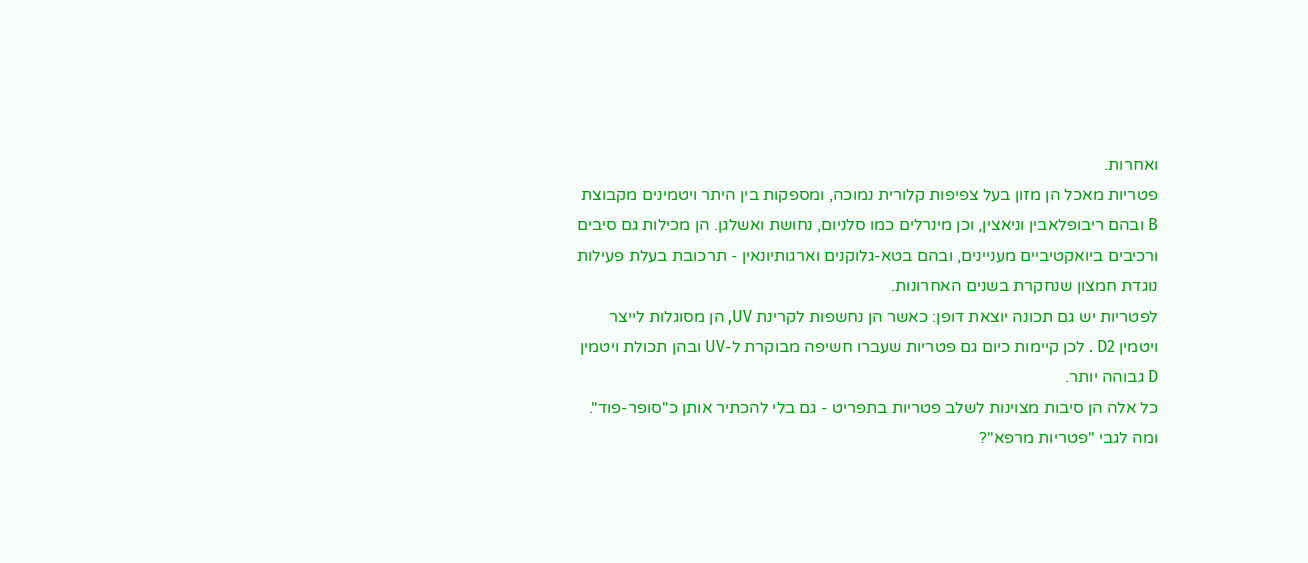ואחרות.
פטריות מאכל הן מזון בעל צפיפות קלורית נמוכה, ומספקות בין היתר ויטמינים מקבוצת B ובהם ריבופלאבין וניאצין, וכן מינרלים כמו סלניום, נחושת ואשלגן. הן מכילות גם סיבים ורכיבים ביואקטיביים מעניינים, ובהם בטא-גלוקנים וארגותיונאין - תרכובת בעלת פעילות נוגדת חמצון שנחקרת בשנים האחרונות.
לפטריות יש גם תכונה יוצאת דופן: כאשר הן נחשפות לקרינת UV, הן מסוגלות לייצר ויטמין D2 . לכן קיימות כיום גם פטריות שעברו חשיפה מבוקרת ל-UV ובהן תכולת ויטמין D גבוהה יותר.
כל אלה הן סיבות מצוינות לשלב פטריות בתפריט - גם בלי להכתיר אותן כ"סופר-פוד".
ומה לגבי "פטריות מרפא"?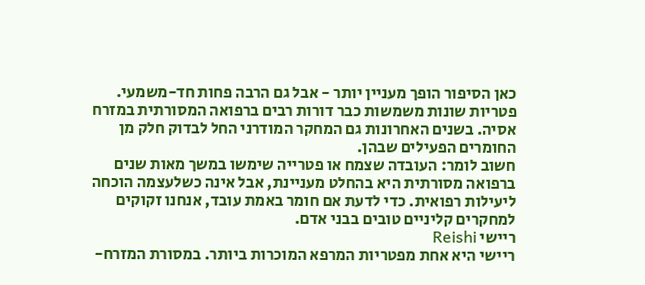כאן הסיפור הופך מעניין יותר - אבל גם הרבה פחות חד-משמעי.
פטריות שונות משמשות כבר דורות רבים ברפואה המסורתית במזרח אסיה. בשנים האחרונות גם המחקר המודרני החל לבדוק חלק מן החומרים הפעילים שבהן.
חשוב לומר: העובדה שצמח או פטרייה שימשו במשך מאות שנים ברפואה מסורתית היא בהחלט מעניינת, אבל אינה כשלעצמה הוכחה ליעילות רפואית. כדי לדעת אם חומר באמת עובד, אנחנו זקוקים למחקרים קליניים טובים בבני אדם.
ריישי Reishi
ריישי היא אחת מפטריות המרפא המוכרות ביותר. במסורת המזרח-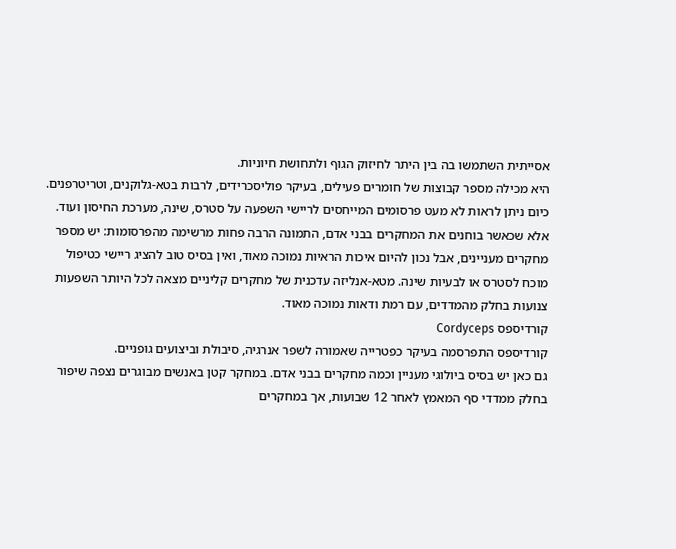אסייתית השתמשו בה בין היתר לחיזוק הגוף ולתחושת חיוניות.
היא מכילה מספר קבוצות של חומרים פעילים, בעיקר פוליסכרידים, לרבות בטא-גלוקנים, וטריטרפנים.
כיום ניתן לראות לא מעט פרסומים המייחסים לריישי השפעה על סטרס, שינה, מערכת החיסון ועוד.
אלא שכאשר בוחנים את המחקרים בבני אדם, התמונה הרבה פחות מרשימה מהפרסומות: יש מספר מחקרים מעניינים, אבל נכון להיום איכות הראיות נמוכה מאוד, ואין בסיס טוב להציג ריישי כטיפול מוכח לסטרס או לבעיות שינה. מטא-אנליזה עדכנית של מחקרים קליניים מצאה לכל היותר השפעות צנועות בחלק מהמדדים, עם רמת ודאות נמוכה מאוד.
קורדיספס Cordyceps
קורדיספס התפרסמה בעיקר כפטרייה שאמורה לשפר אנרגיה, סיבולת וביצועים גופניים.
גם כאן יש בסיס ביולוגי מעניין וכמה מחקרים בבני אדם. במחקר קטן באנשים מבוגרים נצפה שיפור בחלק ממדדי סף המאמץ לאחר 12 שבועות, אך במחקרים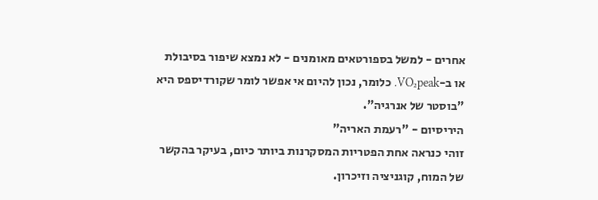אחרים - למשל בספורטאים מאומנים - לא נמצא שיפור בסיבולת או ב-VO₂peak. כלומר, נכון להיום אי אפשר לומר שקורדיספס היא "בוסטר של אנרגיה".
היריסיום - "רעמת האריה"
זוהי כנראה אחת הפטריות המסקרנות ביותר כיום, בעיקר בהקשר של המוח, קוגניציה וזיכרון.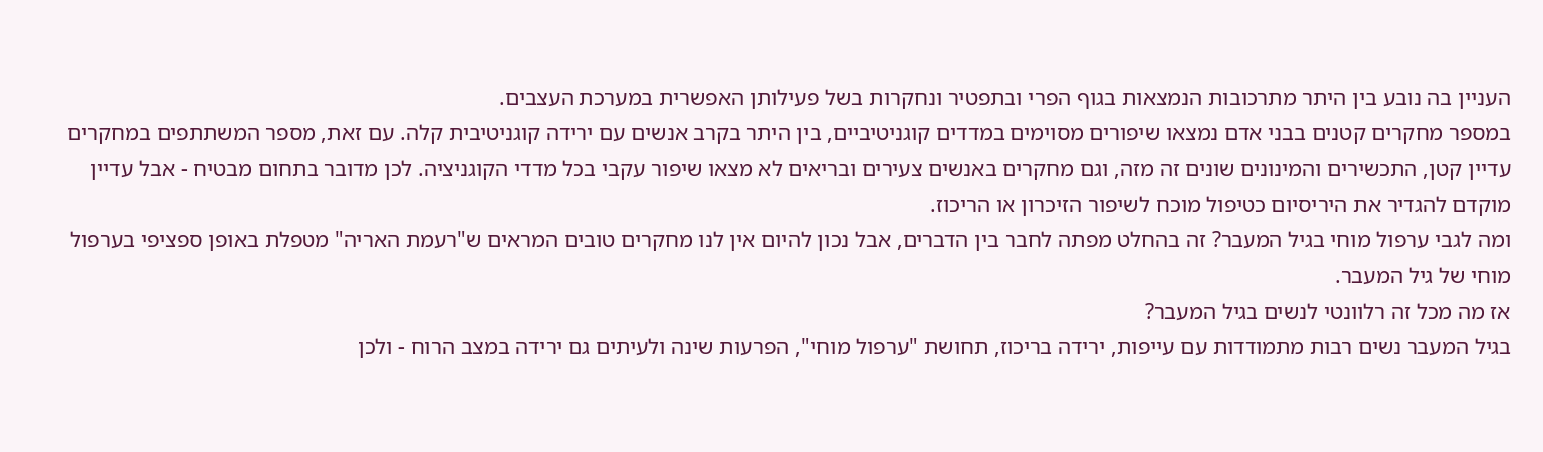העניין בה נובע בין היתר מתרכובות הנמצאות בגוף הפרי ובתפטיר ונחקרות בשל פעילותן האפשרית במערכת העצבים.
במספר מחקרים קטנים בבני אדם נמצאו שיפורים מסוימים במדדים קוגניטיביים, בין היתר בקרב אנשים עם ירידה קוגניטיבית קלה. עם זאת, מספר המשתתפים במחקרים עדיין קטן, התכשירים והמינונים שונים זה מזה, וגם מחקרים באנשים צעירים ובריאים לא מצאו שיפור עקבי בכל מדדי הקוגניציה. לכן מדובר בתחום מבטיח - אבל עדיין מוקדם להגדיר את היריסיום כטיפול מוכח לשיפור הזיכרון או הריכוז.
ומה לגבי ערפול מוחי בגיל המעבר? זה בהחלט מפתה לחבר בין הדברים, אבל נכון להיום אין לנו מחקרים טובים המראים ש"רעמת האריה" מטפלת באופן ספציפי בערפול מוחי של גיל המעבר.
אז מה מכל זה רלוונטי לנשים בגיל המעבר?
בגיל המעבר נשים רבות מתמודדות עם עייפות, ירידה בריכוז, תחושת "ערפול מוחי", הפרעות שינה ולעיתים גם ירידה במצב הרוח - ולכן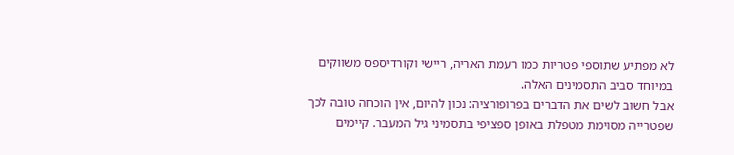לא מפתיע שתוספי פטריות כמו רעמת האריה, ריישי וקורדיספס משווקים במיוחד סביב התסמינים האלה.
אבל חשוב לשים את הדברים בפרופורציה: נכון להיום, אין הוכחה טובה לכך שפטרייה מסוימת מטפלת באופן ספציפי בתסמיני גיל המעבר. קיימים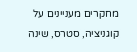מחקרים מעניינים על קוגניציה, סטרס, שינה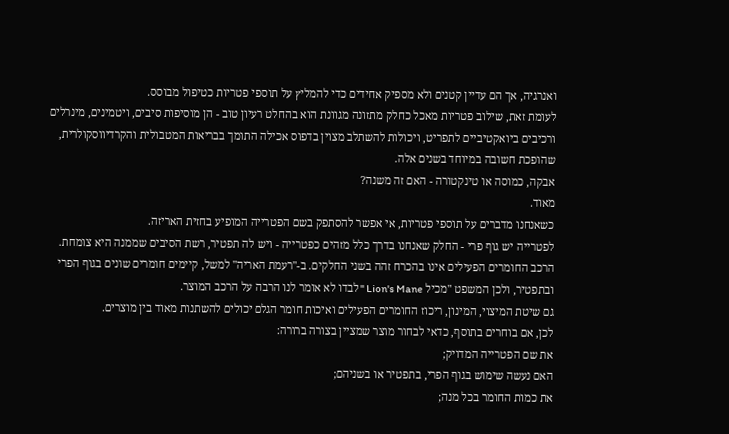ואנרגיה, אך הם עדיין קטנים ולא מספיק אחידים כדי להמליץ על תוספי פטריות כטיפול מבוסס.
לעומת זאת, שילוב פטריות מאכל כחלק מתזונה מגוונת הוא בהחלט רעיון טוב - הן מוסיפות סיבים, ויטמינים, מינרלים ורכיבים ביואקטיביים לתפריט, ויכולות להשתלב מצוין בדפוס אכילה התומך בבריאות המטבולית והקרדיווסקולרית, שהופכת חשובה במיוחד בשנים אלה.
אבקה, כמוסה או טינקטורה - האם זה משנה?
מאוד.
כשאנחנו מדברים על תוספי פטריות, אי אפשר להסתפק בשם הפטרייה המופיע בחזית האריזה.
לפטרייה יש גוף פרי - החלק שאנחנו בדרך כלל מזהים כפטרייה - ויש לה תפטיר, רשת הסיבים שממנה היא צומחת.
הרכב החומרים הפעילים אינו בהכרח זהה בשני החלקים. ב-"רעמת האריה" למשל, קיימים חומרים שונים בגוף הפרי ובתפטיר, ולכן המשפט "מכיל Lion's Mane " לבדו לא אומר לנו הרבה על הרכב המוצר.
גם שיטת המיצוי, המינון, ריכוז החומרים הפעילים ואיכות חומר הגלם יכולים להשתנות מאוד בין מוצרים.
לכן, אם בוחרים בתוסף, כדאי לבחור מוצר שמציין בצורה ברורה:
את שם הפטרייה המדויק;
האם נעשה שימוש בגוף הפרי, בתפטיר או בשניהם;
את כמות החומר בכל מנה;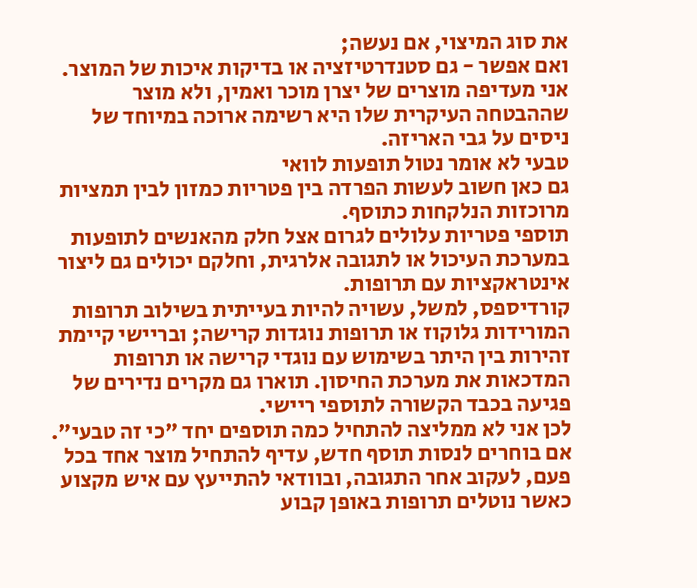את סוג המיצוי, אם נעשה;
ואם אפשר - גם סטנדרטיזציה או בדיקות איכות של המוצר.
אני מעדיפה מוצרים של יצרן מוכר ואמין, ולא מוצר שההבטחה העיקרית שלו היא רשימה ארוכה במיוחד של ניסים על גבי האריזה.
טבעי לא אומר נטול תופעות לוואי
גם כאן חשוב לעשות הפרדה בין פטריות כמזון לבין תמציות מרוכזות הנלקחות כתוסף.
תוספי פטריות עלולים לגרום אצל חלק מהאנשים לתופעות במערכת העיכול או לתגובה אלרגית, וחלקם יכולים גם ליצור אינטראקציות עם תרופות.
קורדיספס, למשל, עשויה להיות בעייתית בשילוב תרופות המורידות גלוקוז או תרופות נוגדות קרישה; ובריישי קיימת זהירות בין היתר בשימוש עם נוגדי קרישה או תרופות המדכאות את מערכת החיסון. תוארו גם מקרים נדירים של פגיעה בכבד הקשורה לתוספי ריישי.
לכן אני לא ממליצה להתחיל כמה תוספים יחד "כי זה טבעי". אם בוחרים לנסות תוסף חדש, עדיף להתחיל מוצר אחד בכל פעם, לעקוב אחר התגובה, ובוודאי להתייעץ עם איש מקצוע כאשר נוטלים תרופות באופן קבוע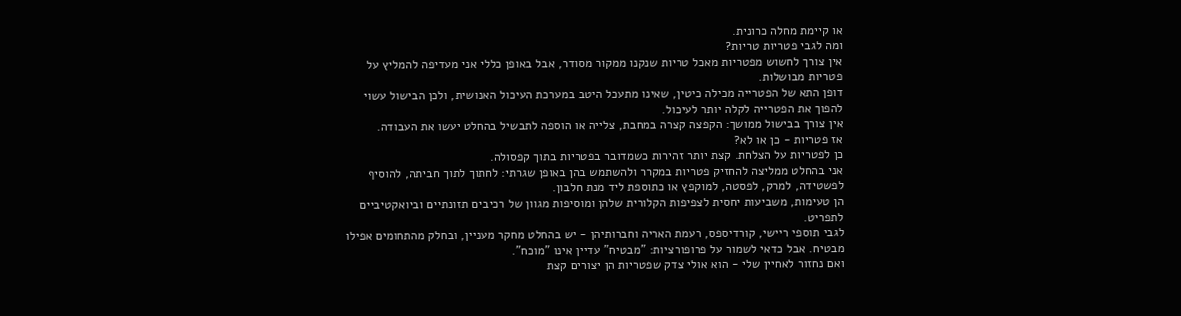או קיימת מחלה כרונית.
ומה לגבי פטריות טריות?
אין צורך לחשוש מפטריות מאכל טריות שנקנו ממקור מסודר, אבל באופן כללי אני מעדיפה להמליץ על פטריות מבושלות.
דופן התא של הפטרייה מכילה כיטין, שאינו מתעכל היטב במערכת העיכול האנושית, ולכן הבישול עשוי להפוך את הפטרייה לקלה יותר לעיכול.
אין צורך בבישול ממושך: הקפצה קצרה במחבת, צלייה או הוספה לתבשיל בהחלט יעשו את העבודה.
אז פטריות - כן או לא?
כן לפטריות על הצלחת. קצת יותר זהירות כשמדובר בפטריות בתוך קפסולה.
אני בהחלט ממליצה להחזיק פטריות במקרר ולהשתמש בהן באופן שגרתי: לחתוך לתוך חביתה, להוסיף לפשטידה, למרק, לפסטה, למוקפץ או כתוספת ליד מנת חלבון.
הן טעימות, משביעות יחסית לצפיפות הקלורית שלהן ומוסיפות מגוון של רכיבים תזונתיים וביואקטיביים לתפריט.
לגבי תוספי ריישי, קורדיספס, רעמת האריה וחברותיהן - יש בהחלט מחקר מעניין, ובחלק מהתחומים אפילו מבטיח. אבל כדאי לשמור על פרופורציות: "מבטיח" עדיין אינו "מוכח".
ואם נחזור לאחיין שלי - הוא אולי צדק שפטריות הן יצורים קצת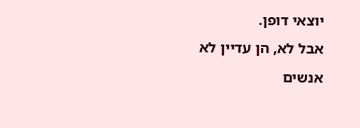יוצאי דופן.
אבל לא, הן עדיין לא אנשים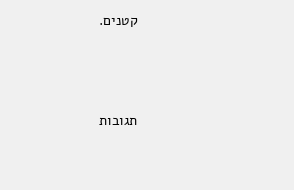קטנים.





תגובות